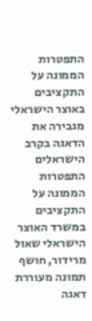התפטרות הממונה על התקציבים באוצר הישראלי מגבירה את הדאגה בקרב הישראלים
התפטרות הממונה על התקציבים במשרד האוצר הישראלי שאול מרידור, חושף תמונה מעוררת דאגה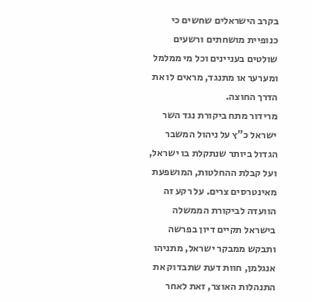בקרב הישראלים שחשים כי כנופיית מושחתים ורשעים שולטים בעניינים וכל מי ממלמל ומערער או מתנגד, מראים לו את הדרך החוצה.
מרידור מתח ביקורת נגד השר ישראל כ"ץ על ניהול המשבר הגדול ביותר שנתקלת בו ישראל, ועל קבלת ההחלטות, המושפעת מאינטרסים צרים. על רקע זה הוועדה לביקורת הממשלה בישראל תקיים דיון בפרשה ותבקש ממבקר ישראל, מתניהו אנגלמן, חוות דעת שתבדוק את התנהלות האוצר, זאת לאחר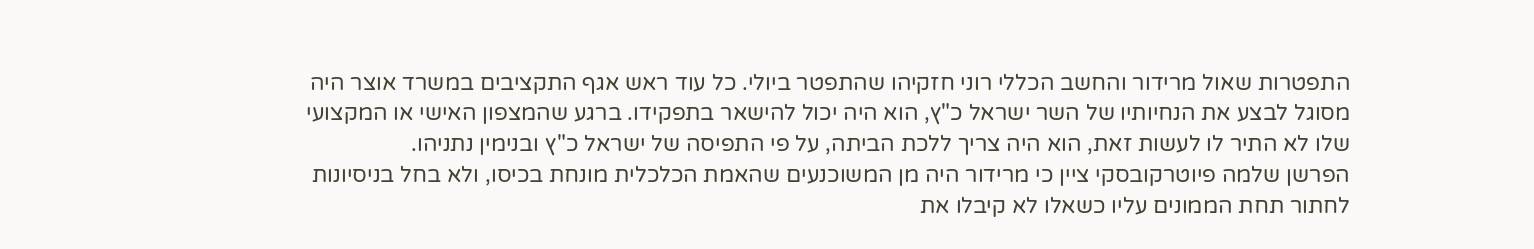התפטרות שאול מרידור והחשב הכללי רוני חזקיהו שהתפטר ביולי. כל עוד ראש אגף התקציבים במשרד אוצר היה מסוגל לבצע את הנחיותיו של השר ישראל כ"ץ, הוא היה יכול להישאר בתפקידו. ברגע שהמצפון האישי או המקצועי שלו לא התיר לו לעשות זאת, הוא היה צריך ללכת הביתה, על פי התפיסה של ישראל כ"ץ ובנימין נתניהו.
הפרשן שלמה פיוטרקובסקי ציין כי מרידור היה מן המשוכנעים שהאמת הכלכלית מונחת בכיסו, ולא בחל בניסיונות לחתור תחת הממונים עליו כשאלו לא קיבלו את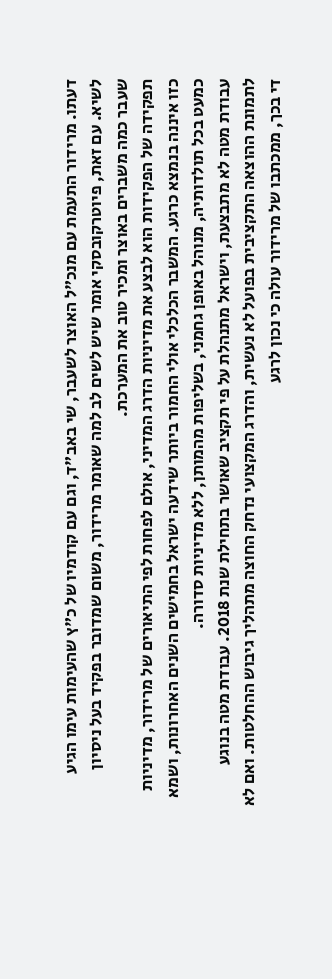דעתו. מרידור התעמת עם מנכ"ל האוצר לשעבר, שי באב"ד, וגם עם קודמיו של כ"ץ שהעימות עימו הגיע לשיא. עם זאת, פיוטרקובסקי אומר שיש לשים לב למה שאומר מרידור, משום שמדובר בפקיד בעל ניסיון שעבר כמה משברים באוצר ומכיר טוב את המערכת.
תפקידה של הפקידות הוא לבצע את מדיניות הדרג המדיני, אולם לפחות לפי התיאורים של מרידור, מדיניות כזו איננה בנמצא כרגע. המשבר הכלכלי אולי החמור ביותר שידעה ישראל בחמישים השנים האחרונות, ושמא כמעט בכל תולדותיה, מנוהל באופן גחמני, בשליפות מהמותן, ללא מדיניות סדורה.
עבודת מטה לא מתבצעת, וישראל מתנהלת על פי תקציב שאושר בתחילת שנת 2018. עבודת מטה בנוגע לתמונת ההוצאה התקציבית בפועל לא נעשית, והדרג המקצועי נדחק החוצה מתהליך גיבוש ההחלטות. ואם לא די בכך, ממכתבו של מרידור עולה כי נכון לרגע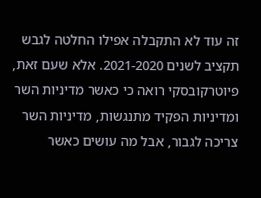זה עוד לא התקבלה אפילו החלטה לגבש תקציב לשנים 2021-2020. אלא שעם זאת, פיוטרקובסקי רואה כי כאשר מדיניות השר ומדיניות הפקיד מתנגשות, מדיניות השר צריכה לגבור, אבל מה עושים כאשר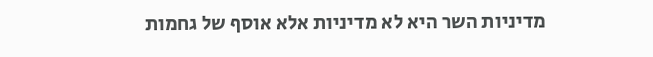מדיניות השר היא לא מדיניות אלא אוסף של גחמות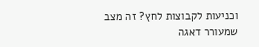וכניעות לקבוצות לחץ? זה מצב שמעורר דאגה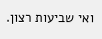ואי שביעות רצון.